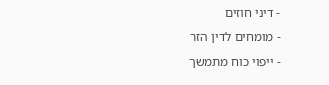- דיני חוזים
- מומחים לדין הזר
- ייפוי כוח מתמשך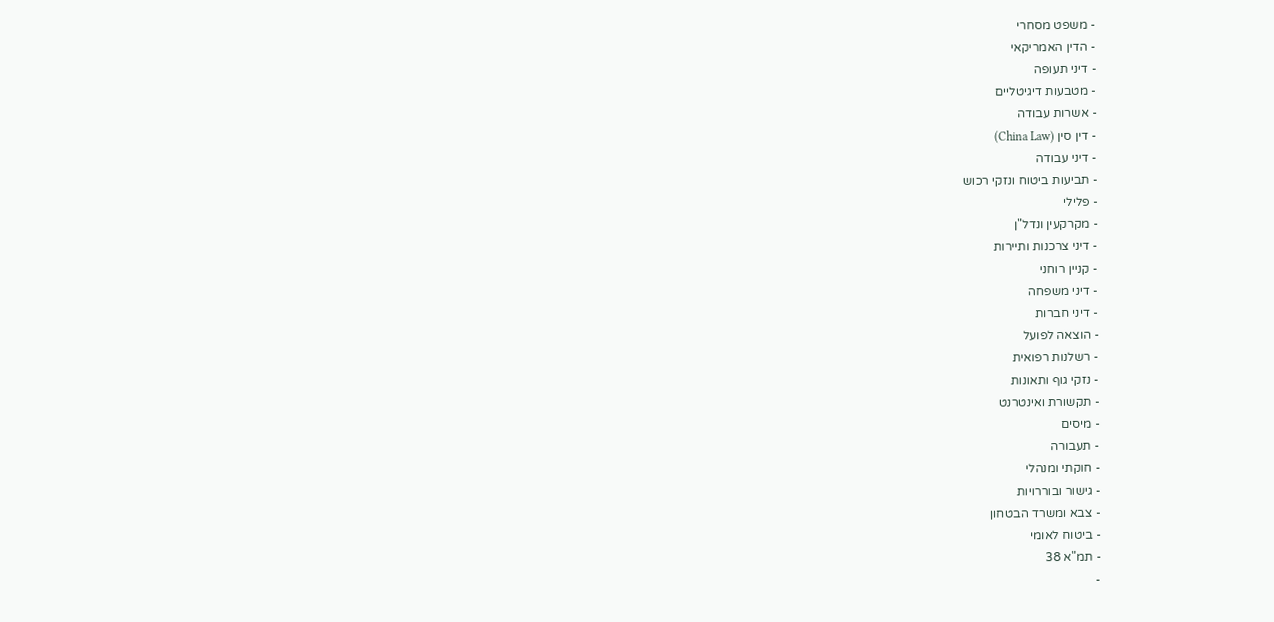- משפט מסחרי
- הדין האמריקאי
- דיני תעופה
- מטבעות דיגיטליים
- אשרות עבודה
- דין סין (China Law)
- דיני עבודה
- תביעות ביטוח ונזקי רכוש
- פלילי
- מקרקעין ונדל"ן
- דיני צרכנות ותיירות
- קניין רוחני
- דיני משפחה
- דיני חברות
- הוצאה לפועל
- רשלנות רפואית
- נזקי גוף ותאונות
- תקשורת ואינטרנט
- מיסים
- תעבורה
- חוקתי ומנהלי
- גישור ובוררויות
- צבא ומשרד הבטחון
- ביטוח לאומי
- תמ"א 38
-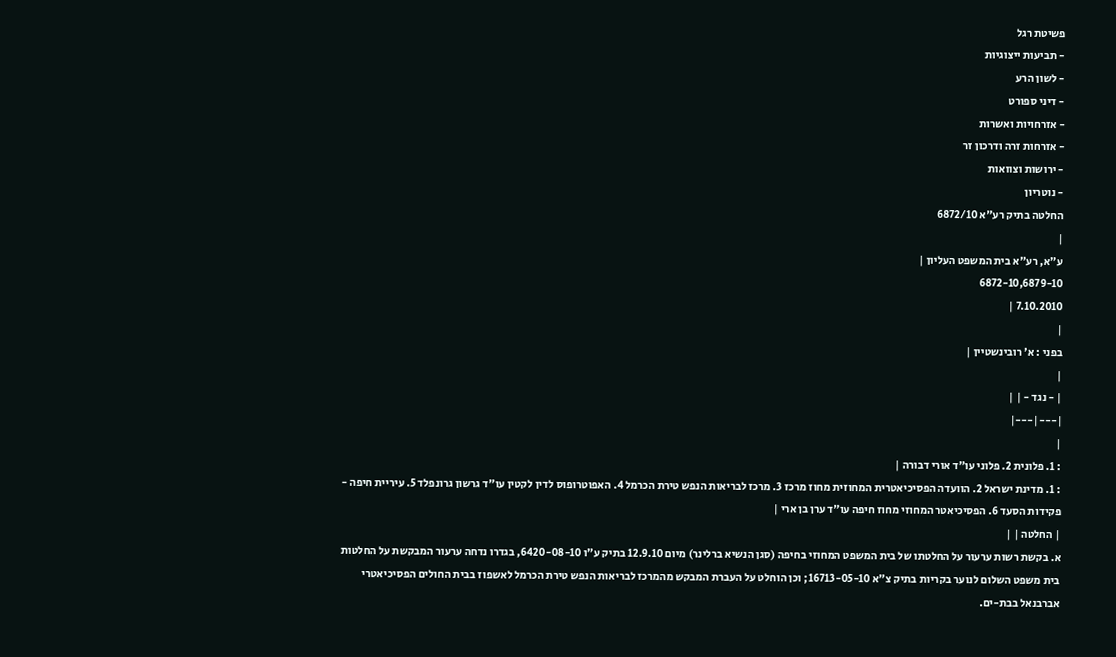פשיטת רגל
- תביעות ייצוגיות
- לשון הרע
- דיני ספורט
- אזרחויות ואשרות
- אזרחות זרה ודרכון זר
- ירושות וצוואות
- נוטריון
החלטה בתיק רע"א 6872/10
|
ע"א, רע"א בית המשפט העליון |
6872-10,6879-10
7.10.2010 |
|
בפני : א' רובינשטיין |
|
| - נגד - | |
|---|---|
|
: 1. פלונית 2. פלוני עו"ד אורי דבורה |
: 1. מדינת ישראל 2. הוועדה הפסיכיאטרית המחוזית מחוז מרכז 3. מרכז לבריאות הנפש טירת הכרמל 4. האפוטרופוס לדין לקטין עו"ד גרשון גרונפלד 5. עיריית חיפה - פקידות הסעד 6. הפסיכיאטר המחוזי מחוז חיפה עו"ד ערן בן ארי |
| החלטה | |
א. בקשת רשות ערעור על החלטתו של בית המשפט המחוזי בחיפה (סגן הנשיא ברלינר) מיום 12.9.10 בתיק ע"ו 6420-08-10, בגדרו נדחה ערעור המבקשת על החלטות בית משפט השלום לנוער בקריות בתיק צ"א 16713-05-10; וכן הוחלט על העברת המבקש מהמרכז לבריאות הנפש טירת הכרמל לאשפוז בבית החולים הפסיכיאטרי אברבנאל בבת-ים.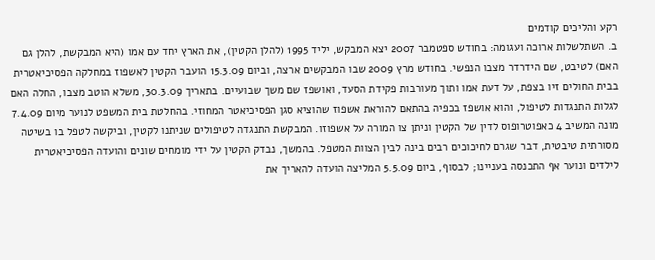רקע והליכים קודמים
ב. השתלשלות ארוכה ועגומה: בחודש ספטמבר 2007 יצא המבקש, יליד 1995 (להלן הקטין), את הארץ יחד עם אמו (היא המבקשת, להלן גם האם) לטיבט, שם הידרדר מצבו הנפשי. בחודש מרץ 2009 שבו המבקשים ארצה, וביום 15.3.09 הועבר הקטין לאשפוז במחלקה הפסיכיאטרית בבית החולים זיו בצפת, על דעת אמו ותוך מעורבות פקידת הסעד, ואושפז שם משך שבועיים. בתאריך 30.3.09, משלא הוטב מצבו, החלה האם לגלות התנגדות לטיפול, והוא אושפז בכפיה בהתאם להוראת אשפוז שהוציא סגן הפסיכיאטר המחוזי. בהחלטת בית המשפט לנוער מיום 7.4.09 מונה המשיב 4 כאפוטרופוס לדין של הקטין וניתן צו המורה על אשפוזו. המבקשת התנגדה לטיפולים שניתנו לקטין, וביקשה לטפל בו בשיטה מסורתית טיבטית, דבר שגרם לחיכוכים רבים בינה לבין הצוות המטפל. בהמשך, נבדק הקטין על ידי מומחים שונים והועדה הפסיכיאטרית לילדים ונוער אף התכנסה בעניינו; לבסוף, ביום 5.5.09 המליצה הועדה להאריך את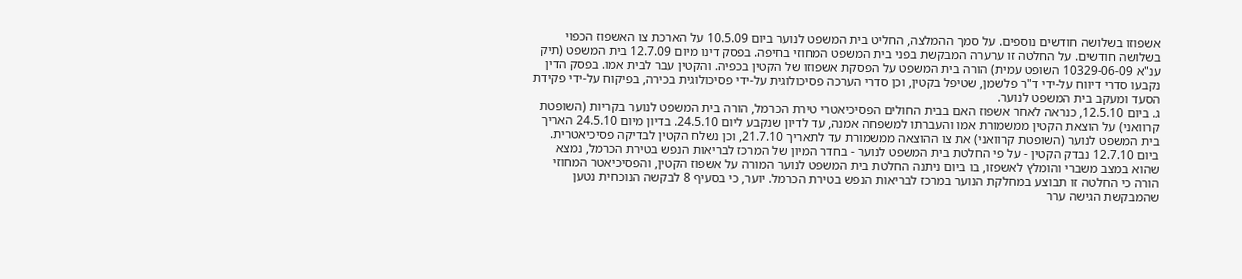אשפוזו בשלושה חודשים נוספים. על סמך ההמלצה, החליט בית המשפט לנוער ביום 10.5.09 על הארכת צו האשפוז הכפוי בשלושה חודשים. על החלטה זו ערערה המבקשת בפני בית המשפט המחוזי בחיפה. בפסק דינו מיום 12.7.09 בית המשפט (תיק ענ"א 10329-06-09 השופט עמית) הורה בית המשפט על הפסקת אשפוזו של הקטין בכפיה. והקטין עבר לבית אמו. בפסק הדין נקבעו סדרי דיווח על-ידי ד"ר פלשמן, שטיפל בקטין, וכן סדרי הערכה פסיכולוגית על-ידי פסיכולוגית בכירה, בפיקוח על-ידי פקידת הסעד ומעקב בית המשפט לנוער.
ג. ביום 12.5.10, כנראה לאחר אשפוז האם בבית החולים הפסיכיאטרי טירת הכרמל, הורה בית המשפט לנוער בקריות (השופטת קרוואני) על הוצאת הקטין ממשמורת אמו והעברתו למשפחה אמנה, עד לדיון שנקבע ליום 24.5.10. בדיון מיום 24.5.10 האריך בית המשפט לנוער (השופטת קרוואני) את צו ההוצאה ממשמורת עד לתאריך 21.7.10, וכן נשלח הקטין לבדיקה פסיכיאטרית. ביום 12.7.10 נבדק הקטין - על פי החלטת בית המשפט לנוער - בחדר המיון של המרכז לבריאות הנפש בטירת הכרמל, נמצא שהוא במצב משברי והומלץ לאשפזו, בו ביום ניתנה החלטת בית המשפט לנוער המורה על אשפוז הקטין, והפסיכיאטר המחוזי הורה כי החלטה זו תבוצע במחלקת הנוער במרכז לבריאות הנפש בטירת הכרמל. יוער, כי בסעיף 8 לבקשה הנוכחית נטען שהמבקשת הגישה ערר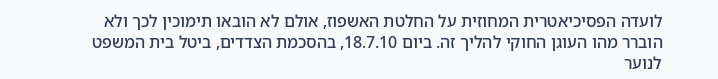לועדה הפסיכיאטרית המחוזית על החלטת האשפוז, אולם לא הובאו תימוכין לכך ולא הוברר מהו העוגן החוקי להליך זה. ביום 18.7.10, בהסכמת הצדדים, ביטל בית המשפט לנוער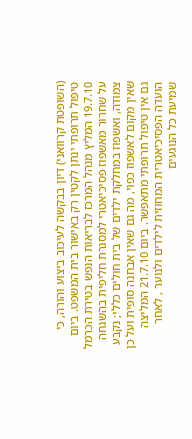(השופטת קרוואני) דיון בבקשה לעיכוב ביצוע והורה, כי טיפול תרופתי ינתן לקטין רק באישור בית המשפט. ביום 19.7.10 המליץ מנהל המרכז לבריאות הנפש בטירת הכרמל על שחרור מאשפוז פסיכיאטרי למסגרת חליפית בהשגחה צמודה, ואשפוז במחלקת ילדים של בית חולים כללי; נקבע שאין מקום לאשפוז כפוי, מה גם שאין אבחנה סופית ועל כן גם אין טיפול תרופתי מתאפשר. ביום 21.7.10 המליצה הועדה הפסיכיאטרית המחוזית לילדים ולנוער , לאחר שמיעת כל הנוגעים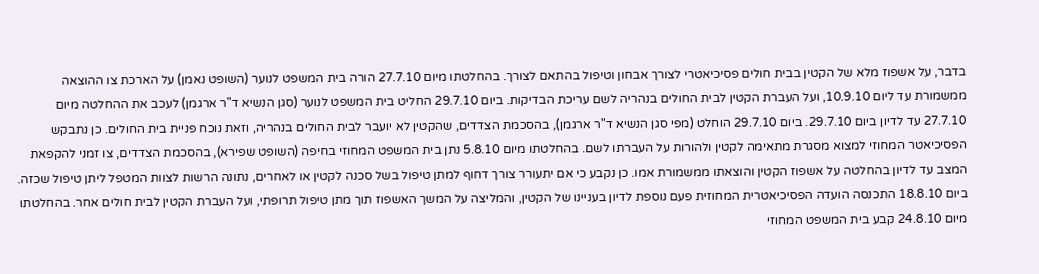בדבר, על אשפוז מלא של הקטין בבית חולים פסיכיאטרי לצורך אבחון וטיפול בהתאם לצורך. בהחלטתו מיום 27.7.10 הורה בית המשפט לנוער (השופט נאמן) על הארכת צו ההוצאה ממשמורת עד ליום 10.9.10, ועל העברת הקטין לבית החולים בנהריה לשם עריכת הבדיקות. ביום 29.7.10 החליט בית המשפט לנוער (סגן הנשיא ד"ר ארגמן) לעכב את ההחלטה מיום 27.7.10 עד לדיון ביום 29.7.10. ביום 29.7.10 הוחלט (מפי סגן הנשיא ד"ר ארגמן), בהסכמת הצדדים, שהקטין לא יועבר לבית החולים בנהריה, וזאת נוכח פניית בית החולים. כן נתבקש הפסיכיאטר המחוזי למצוא מסגרת מתאימה לקטין ולהורות על העברתו לשם. בהחלטתו מיום 5.8.10 נתן בית המשפט המחוזי בחיפה (השופט שפירא), בהסכמת הצדדים, צו זמני להקפאת המצב עד לדיון בהחלטה על אשפוז הקטין והוצאתו ממשמורת אמו. כן נקבע כי אם יתעורר צורך דחוף למתן טיפול בשל סכנה לקטין או לאחרים, נתונה הרשות לצוות המטפל ליתן טיפול שכזה. ביום 18.8.10 התכנסה הועדה הפסיכיאטרית המחוזית פעם נוספת לדיון בעניינו של הקטין, והמליצה על המשך האשפוז תוך מתן טיפול תרופתי, ועל העברת הקטין לבית חולים אחר. בהחלטתו מיום 24.8.10 קבע בית המשפט המחוזי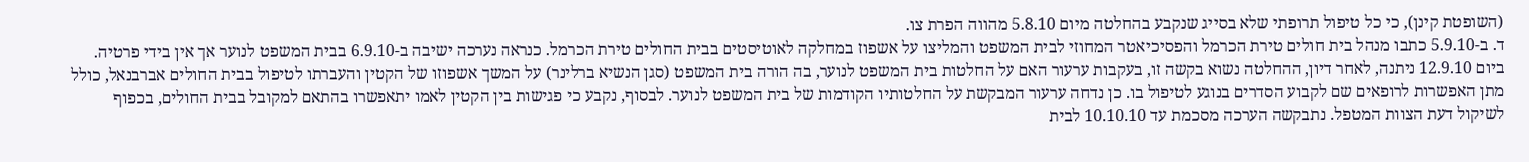(השופטת קינן), כי כל טיפול תרופתי שלא בסייג שנקבע בהחלטה מיום 5.8.10 מהווה הפרת צו.
ד. ב-5.9.10 כתבו מנהל בית חולים טירת הכרמל והפסיכיאטר המחוזי לבית המשפט והמליצו על אשפוז במחלקה לאוטיסטים בבית החולים טירת הכרמל. כנראה נערכה ישיבה ב-6.9.10 בבית המשפט לנוער אך אין בידי פרטיה. ביום 12.9.10 ניתנה, לאחר דיון, ההחלטה נשוא בקשה זו, בעקבות ערעור האם על החלטות בית המשפט לנוער, בה הורה בית המשפט (סגן הנשיא ברלינר) על המשך אשפוזו של הקטין והעברתו לטיפול בבית החולים אברבנאל, כולל מתן האפשרות לרופאים שם לקבוע הסדרים בנוגע לטיפול בו. כן נדחה ערעור המבקשת על החלטותיו הקודמות של בית המשפט לנוער. לבסוף, נקבע כי פגישות בין הקטין לאמו יתאפשרו בהתאם למקובל בבית החולים, בכפוף לשיקול דעת הצוות המטפל. נתבקשה הערכה מסכמת עד 10.10.10 לבית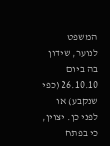המשפט לנוער, שידון בה ביום 26.10.10 (כפי שנקבע) או לפני כן. יצוין, כי בפתח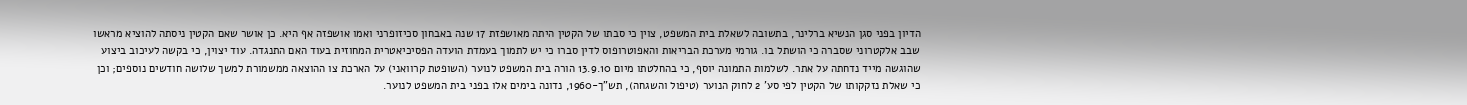הדיון בפני סגן הנשיא ברלינר, בתשובה לשאלת בית המשפט, צוין כי סבתו של הקטין היתה מאושפזת 17 שנה באבחון סכיזופרני ואמו אושפזה אף היא. כן אושר שאם הקטין ניסתה להוציא מראשו שבב אלקטרוני שסברה כי הושתל בו. גורמי מערכת הבריאות והאפוטרופוס לדין סברו כי יש לתמוך בעמדת הועדה הפסיכיאטרית המחוזית בעוד האם התנגדה. עוד יצוין, כי בקשה לעיכוב ביצוע שהוגשה מייד נדחתה על אתר. לשלמות התמונה יוסף, כי בהחלטתו מיום 13.9.10 הורה בית המשפט לנוער (השופטת קרוואני) על הארכת צו ההוצאה ממשמורת למשך שלושה חודשים נוספים; וכן כי שאלת נזקקותו של הקטין לפי סע' 2 לחוק הנוער (טיפול והשגחה), תש"ך-1960, נדונה בימים אלו בפני בית המשפט לנוער.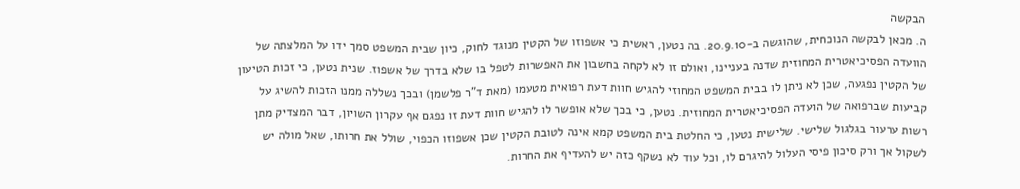הבקשה
ה. מכאן לבקשה הנוכחית, שהוגשה ב-20.9.10. בה נטען, ראשית כי אשפוזו של הקטין מנוגד לחוק, כיון שבית המשפט סמך ידו על המלצתה של הוועדה הפסיכיאטרית המחוזית שדנה בעניינו, ואולם זו לא לקחה בחשבון את האפשרות לטפל בו שלא בדרך של אשפוז. שנית נטען, כי זכות הטיעון של הקטין נפגעה, שכן לא ניתן לו בבית המשפט המחוזי להגיש חוות דעת רפואית מטעמו (מאת ד"ר פלשמן) ובכך נשללה ממנו הזכות להשיג על קביעות שברפואה של הועדה הפסיכיאטרית המחוזית. נטען, כי בכך שלא אופשר לו להגיש חוות דעת זו נפגם אף עקרון השויון, דבר המצדיק מתן רשות ערעור בגלגול שלישי. שלישית נטען, כי החלטת בית המשפט קמא אינה לטובת הקטין שכן אשפוזו הכפוי, שולל את חרותו, שאל מולה יש לשקול אך ורק סיכון פיסי העלול להיגרם לו, וכל עוד לא נשקף כזה יש להעדיף את החרות.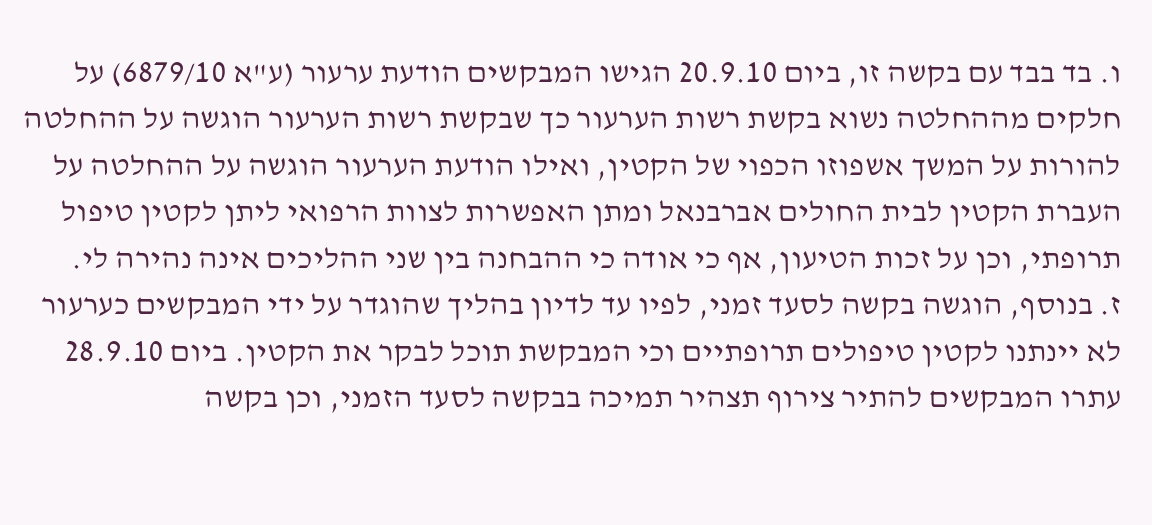ו. בד בבד עם בקשה זו, ביום 20.9.10 הגישו המבקשים הודעת ערעור (ע"א 6879/10) על חלקים מההחלטה נשוא בקשת רשות הערעור כך שבקשת רשות הערעור הוגשה על ההחלטה להורות על המשך אשפוזו הכפוי של הקטין, ואילו הודעת הערעור הוגשה על ההחלטה על העברת הקטין לבית החולים אברבנאל ומתן האפשרות לצוות הרפואי ליתן לקטין טיפול תרופתי, וכן על זכות הטיעון, אף כי אודה כי ההבחנה בין שני ההליכים אינה נהירה לי.
ז. בנוסף, הוגשה בקשה לסעד זמני, לפיו עד לדיון בהליך שהוגדר על ידי המבקשים כערעור לא יינתנו לקטין טיפולים תרופתיים וכי המבקשת תוכל לבקר את הקטין. ביום 28.9.10 עתרו המבקשים להתיר צירוף תצהיר תמיכה בבקשה לסעד הזמני, וכן בקשה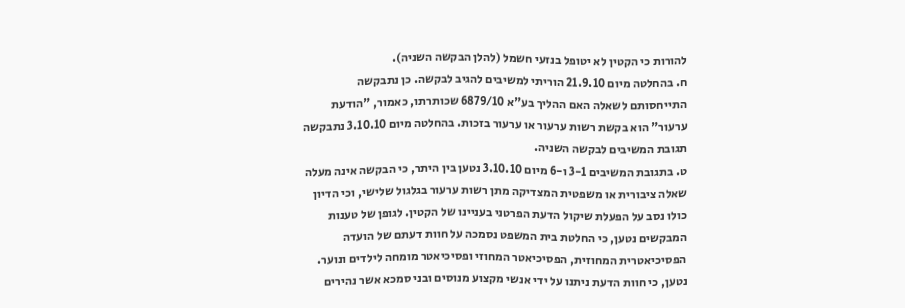להורות כי הקטין לא יטופל בנזעי חשמל (להלן הבקשה השניה).
ח. בהחלטה מיום 21.9.10 הוריתי למשיבים להגיב לבקשה. כן נתבקשה התייחסותם לשאלה האם ההליך בע"א 6879/10 שכותרתו, כאמור, "הודעת ערעור" הוא בקשת רשות ערעור או ערעור בזכות. בהחלטה מיום 3.10.10 נתבקשה תגובת המשיבים לבקשה השניה.
ט. בתגובת המשיבים 3-1 ו-6 מיום 3.10.10 נטען בין היתר, כי הבקשה אינה מעלה שאלה ציבורית או משפטית המצדיקה מתן רשות ערעור בגלגול שלישי, וכי הדיון כולו נסב על הפעלת שיקול הדעת הפרטני בעניינו של הקטין. לגופן של טענות המבקשים נטען, כי החלטת בית המשפט נסמכה על חוות דעתם של הועדה הפסיכיאטרית המחוזית, הפסיכיאטר המחוזי ופסיכיאטר מומחה לילדים ונוער. נטען, כי חוות הדעת ניתנו על ידי אנשי מקצוע מנוסים ובני סמכא אשר נהירים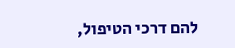להם דרכי הטיפול,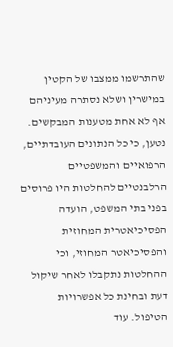שהתרשמו ממצבו של הקטין במישרין ושלא נסתרה מעיניהם אף לא אחת מטענות המבקשים. נטען, כי כל הנתונים העובדתיים, הרפואיים והמשפטיים הרלבנטיים להחלטות היו פרוסים בפני בתי המשפט, הועדה הפסיכיאטרית המחוזית והפסיכיאטר המחוזי, וכי ההחלטות נתקבלו לאחר שיקול דעת ובחינת כל אפשרויות הטיפול. עוד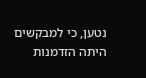נטען, כי למבקשים היתה הזדמנות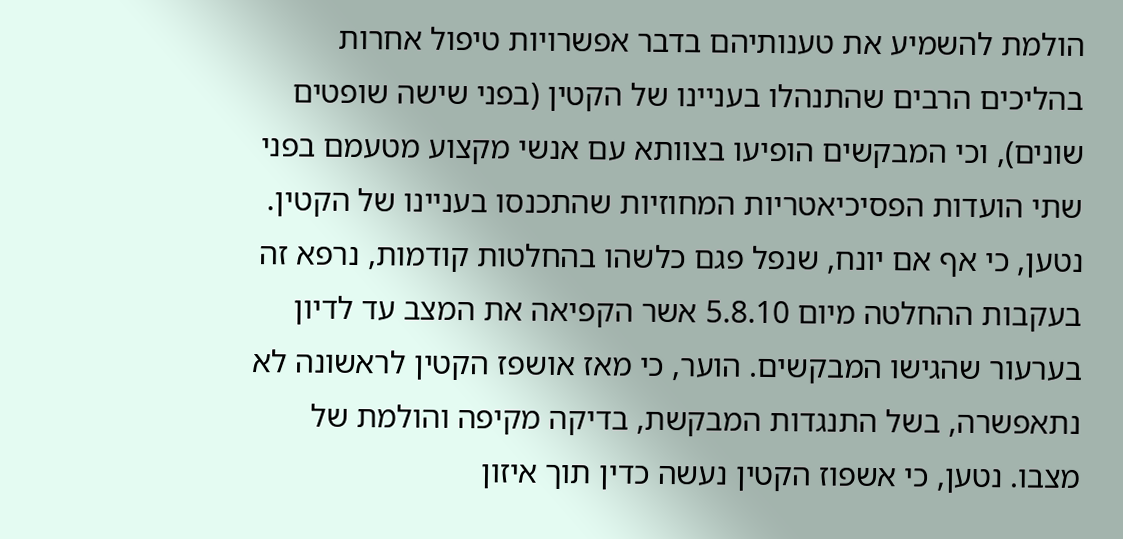הולמת להשמיע את טענותיהם בדבר אפשרויות טיפול אחרות בהליכים הרבים שהתנהלו בעניינו של הקטין (בפני שישה שופטים שונים), וכי המבקשים הופיעו בצוותא עם אנשי מקצוע מטעמם בפני שתי הועדות הפסיכיאטריות המחוזיות שהתכנסו בעניינו של הקטין. נטען, כי אף אם יונח, שנפל פגם כלשהו בהחלטות קודמות, נרפא זה בעקבות ההחלטה מיום 5.8.10 אשר הקפיאה את המצב עד לדיון בערעור שהגישו המבקשים. הוער, כי מאז אושפז הקטין לראשונה לא נתאפשרה, בשל התנגדות המבקשת, בדיקה מקיפה והולמת של מצבו. נטען, כי אשפוז הקטין נעשה כדין תוך איזון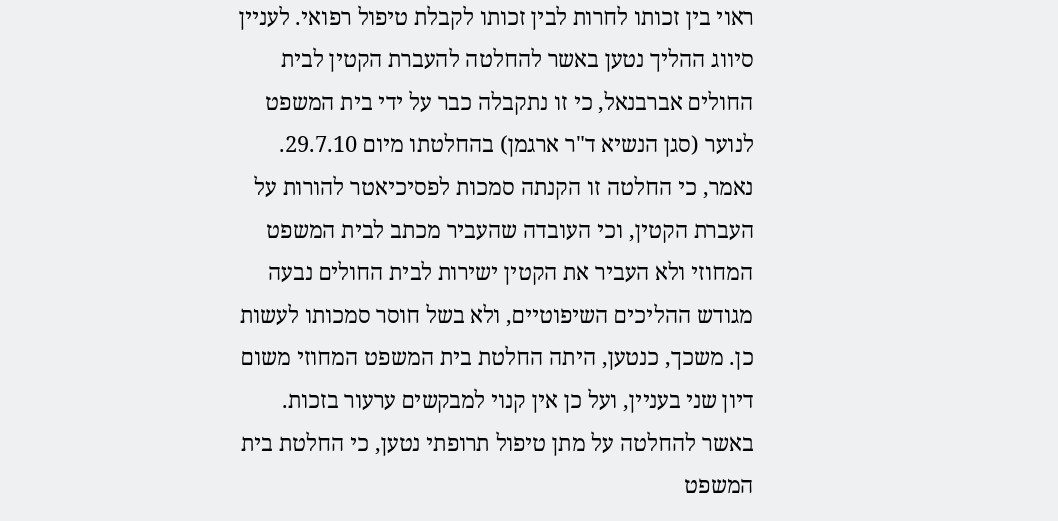ראוי בין זכותו לחרות לבין זכותו לקבלת טיפול רפואי. לעניין סיווג ההליך נטען באשר להחלטה להעברת הקטין לבית החולים אברבנאל, כי זו נתקבלה כבר על ידי בית המשפט לנוער (סגן הנשיא ד"ר ארגמן) בהחלטתו מיום 29.7.10. נאמר, כי החלטה זו הקנתה סמכות לפסיכיאטר להורות על העברת הקטין, וכי העובדה שהעביר מכתב לבית המשפט המחוזי ולא העביר את הקטין ישירות לבית החולים נבעה מגודש ההליכים השיפוטיים, ולא בשל חוסר סמכותו לעשות כן. משכך, כנטען, היתה החלטת בית המשפט המחוזי משום דיון שני בעניין, ועל כן אין קנוי למבקשים ערעור בזכות. באשר להחלטה על מתן טיפול תרופתי נטען, כי החלטת בית המשפט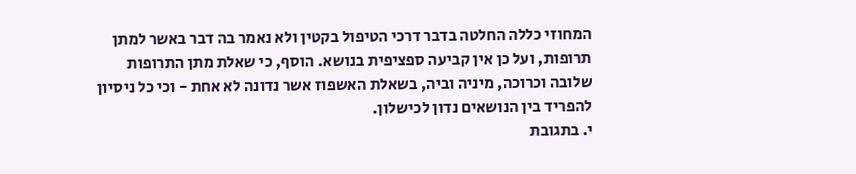המחוזי כללה החלטה בדבר דרכי הטיפול בקטין ולא נאמר בה דבר באשר למתן תרופות, ועל כן אין קביעה ספציפית בנושא. הוסף, כי שאלת מתן התרופות שלובה וכרוכה, מיניה וביה, בשאלת האשפוז אשר נדונה לא אחת - וכי כל ניסיון להפריד בין הנושאים נדון לכישלון.
י. בתגובת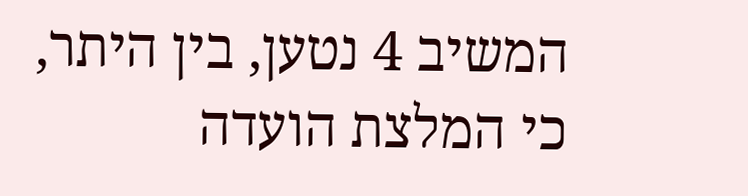המשיב 4 נטען, בין היתר, כי המלצת הועדה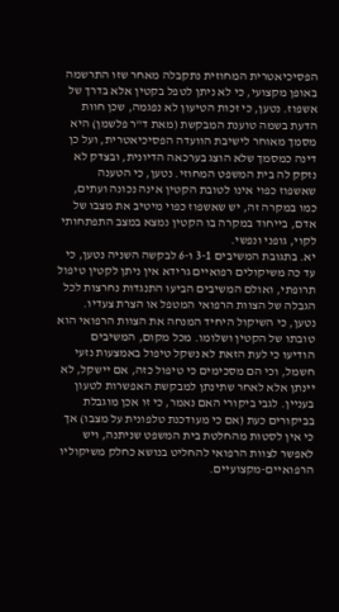הפסיכיאטרית המחוזית נתקבלה מאחר שזו התרשמה באופן מקצועי, כי לא ניתן לטפל בקטין אלא בדרך של אשפוז. נטען, כי זכות הטיעון לא נפגמה, שכן חוות הדעת בשמה טוענת המבקשת (מאת ד"ר פלשמן) היא מסמך מאוחר לישיבת הוועדה הפסיכיאטרית, ועל כן דינה כמסמך שלא הוצג בערכאה הדיונית, ובצדק לא נזקק לה בית המשפט המחוזי. נטען, כי הטענה שאשפוז כפוי אינו לטובת הקטין אינה נכונה ועתים, כמו במקרה זה, יש שאשפוז כפוי מיטיב את מצבו של אדם, בייחוד במקרה בו הקטין נמצא במצב התפתחותי לקוי, גופני ונפשי.
יא. בתגובת המשיבים 3-1 ו-6 לבקשה השניה נטען, כי עד כה משיקולים רפואיים גרידא אין ניתן לקטין טיפול תרופתי, ואולם המשיבים הביעו התנגדות נחרצות לכל הגבלה של הצוות הרפואי המטפל או הצרת צעדיו. נטען, כי השיקול היחיד המנחה את הצוות הרפואי הוא טובתו של הקטין ושלומו. מכל מקום, המשיבים הודיעו כי לעת הזאת לא נשקל טיפול באמצעות נזעי חשמל, וכי הם מסכימים כי טיפול כזה, אם יישקל, לא יינתן אלא לאחר שתינתן למבקשת האפשרות לטעון בעניין. לגבי ביקורי האם נאמר, כי זו אכן מוגבלת בביקורים כעת (אם כי מעודכנת טלפונית על מצבו) אך כי אין לסטות מהחלטת בית המשפט שניתנה, ויש לאפשר לצוות הרפואי להחליט בנושא כחלק משיקוליו הרפואיים-מקצועיים.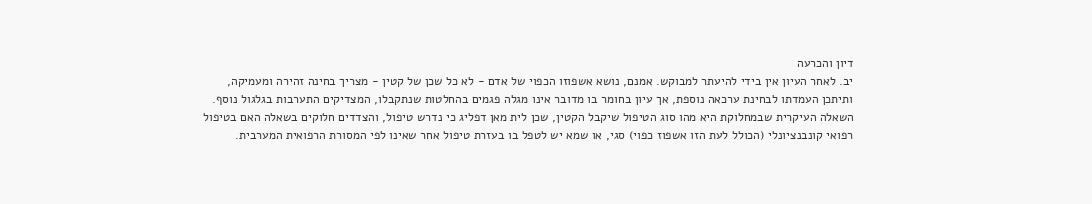דיון והכרעה
יב. לאחר העיון אין בידי להיעתר למבוקש. אמנם, נושא אשפוזו הכפוי של אדם - לא כל שכן של קטין - מצריך בחינה זהירה ומעמיקה, ותיתכן העמדתו לבחינת ערכאה נוספת, אך עיון בחומר בו מדובר אינו מגלה פגמים בהחלטות שנתקבלו, המצדיקים התערבות בגלגול נוסף. השאלה העיקרית שבמחלוקת היא מהו סוג הטיפול שיקבל הקטין, שכן לית מאן דפליג כי נדרש טיפול, והצדדים חלוקים בשאלה האם בטיפול רפואי קונבנציונלי (הכולל לעת הזו אשפוז כפוי) סגי, או שמא יש לטפל בו בעזרת טיפול אחר שאינו לפי המסורת הרפואית המערבית.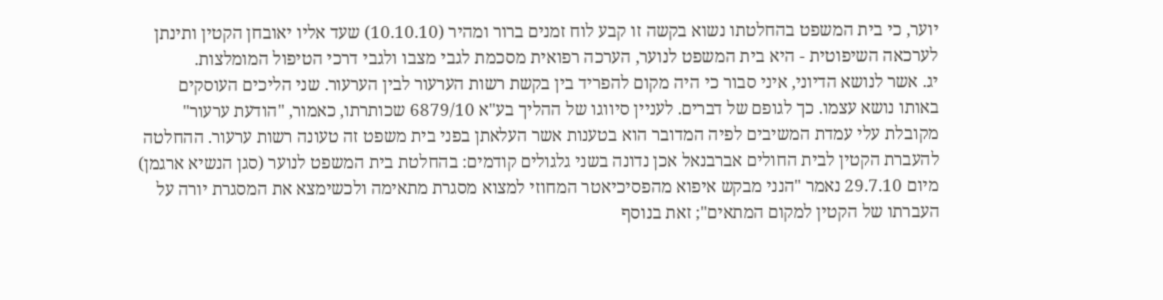יוער, כי בית המשפט בהחלטתו נשוא בקשה זו קבע לוח זמנים ברור ומהיר (10.10.10) שעד אליו יאובחן הקטין ותינתן לערכאה השיפוטית - היא בית המשפט לנוער, הערכה רפואית מסכמת לגבי מצבו ולגבי דרכי הטיפול המומלצות.
יג. אשר לנושא הדיוני, איני סבור כי היה מקום להפריד בין בקשת רשות הערעור לבין הערעור. שני הליכים העוסקים באותו נושא עצמו. כך לגופם של דברים. לעניין סיווגו של ההליך בע"א 6879/10 שכותרתו, כאמור, "הודעת ערעור" מקובלת עלי עמדת המשיבים לפיה המדובר הוא בטענות אשר העלאתן בפני בית משפט זה טעונה רשות ערעור. ההחלטה להעברת הקטין לבית החולים אברבנאל אכן נדונה בשני גלגולים קודמים: בהחלטת בית המשפט לנוער (סגן הנשיא ארגמן) מיום 29.7.10 נאמר "הנני מבקש איפוא מהפסיכיאטר המחוזי למצוא מסגרת מתאימה ולכשימצא את המסגרת יורה על העברתו של הקטין למקום המתאים"; זאת בנוסף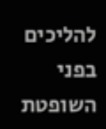להליכים בפני השופטת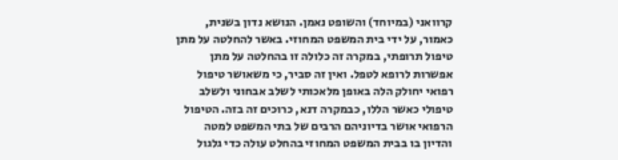קרוואני (במיוחד) והשופט נאמן. הנושא נדון בשנית, כאמור, על ידי בית המשפט המחוזי. באשר להחלטה על מתן טיפול תרופתי, במקרה זה כלולה זו בהחלטה על מתן אפשרות לרופא לטפל. ואין זה סביר, כי משאושר טיפול רפואי יחולק הלה באופן מלאכותי לשלב אבחוני ולשלב טיפולי כאשר הללו, כבמקרה דנא, כרוכים זה בזה. הטיפול הרפואי אושר בדיוניהם הרבים של בתי המשפט למטה והדיון בו בבית המשפט המחוזי בהחלט עולה כדי גלגול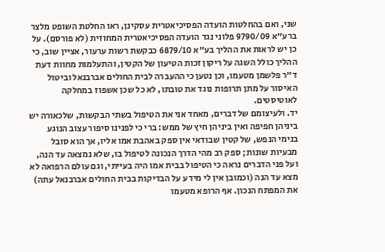שני, ואם בהחלטות הועדה הפסיכיאטרית עסקינן, ראו החלטת השופט מלצר ברע"א 9790/09 פלוני נגד הועדה הפסיכיאטרית המחוזית (לא פורסם). על כן יש לראות את ההליך בע"א 6879/10 כבקשת רשות ערעור, אציין שוב, כי ההליך כולל השגה על ריקון זכות הטיעון של הקטין, והתעלמות מחוות דעת ד"ר פלשמן מטעמו, וכן נטען כי ההעברה לבית החולים אברבנאל וביטול האיסור על מתן תרופות נוגד את טובתו, לא כל שכן אשפוז במחלקה לאוטיסטים.
יד. ולעיצומם של דברים, מאחד אני את הטיפול בשתי הבקשות, שלכאורה יש ביניהן חפיפה ואין ביניהן חיץ של ממש: ברי כי לפנינו סיפור עצוב הנוגע בנימי הנפש, של קטין שבודאי אין ספק באהבת אמו אליו, אך הוא סובל מבעיות שונות; ספק רב מהי הדרך הנכונה לטיפול בו, שלא נמצאה עד הנה, ועל פני הדברים נראה כי הטיפול בבית אמו היה בעייתי, וגם עולם הרפואה לא מצא עד הנה (וכמובן אין לי מידע על הבדיקות בבית החולים אברבנאל עתה) את המפתח הנכון. אף הרופא מטעמו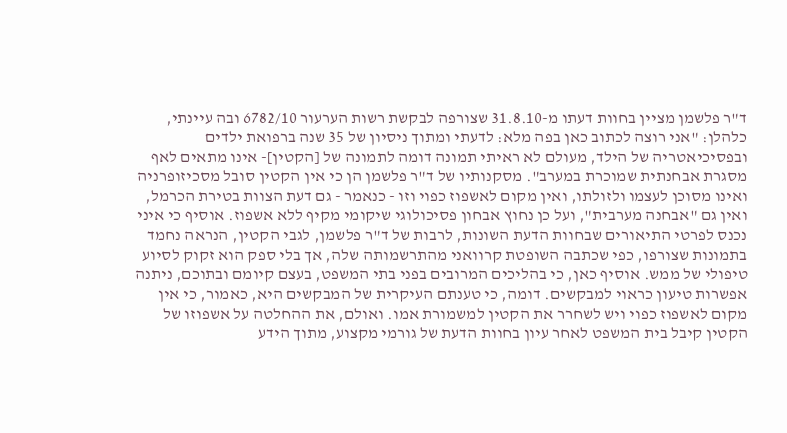ד"ר פלשמן מציין בחוות דעתו מ-31.8.10 שצורפה לבקשת רשות הערעור 6782/10 ובה עיינתי, כלהלן: "אני רוצה לכתוב כאן בפה מלא: לדעתי ומתוך ניסיון של 35 שנה ברפואת ילדים ובפסיכיאטריה של הילד, מעולם לא ראיתי תמונה דומה לתמונה של [הקטין]- אינו מתאים לאף מסגרת אבחנתית שמוכרת במערב". מסקנותיו של ד"ר פלשמן הן כי אין הקטין סובל מסכיזופרניה ואינו מסוכן לעצמו ולזולתו, ואין מקום לאשפוז כפוי וזו - כנאמר - גם דעת הצוות בטירת הכרמל, ואין גם "אבחנה מערבית", ועל כן נחוץ אבחון פסיכולוגי שיקומי מקיף ללא אשפוז. אוסיף כי איני נכנס לפרטי התיאורים שבחוות הדעת השונות, לרבות של ד"ר פלשמן, לגבי הקטין, הנראה נחמד בתמונות שצורפו, כפי שכתבה השופטת קרוואני מהתרשמותה שלה, אך בלי ספק הוא זקוק לסיוע טיפולי של ממש. אוסיף כאן, כי בהליכים המרובים בפני בתי המשפט, בעצם קיומם ובתוכם, ניתנה אפשרות טיעון כראוי למבקשים. דומה, כי טענתם העיקרית של המבקשים היא, כאמור, כי אין מקום לאשפוז כפוי ויש לשחרר את הקטין למשמורת אמו. ואולם, את ההחלטה על אשפוזו של הקטין קיבל בית המשפט לאחר עיון בחוות הדעת של גורמי מקצוע, מתוך הידע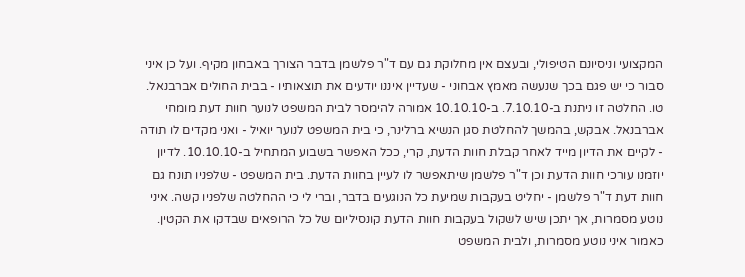המקצועי וניסיונם הטיפולי, ובעצם אין מחלוקת גם עם ד"ר פלשמן בדבר הצורך באבחון מקיף. ועל כן איני סבור כי יש פגם בכך שנעשה מאמץ אבחוני - שעדיין איננו יודעים את תוצאותיו - בבית החולים אברבנאל.
טו. החלטה זו ניתנת ב-7.10.10. ב-10.10.10 אמורה להימסר לבית המשפט לנוער חוות דעת מומחי אברבנאל. אבקש, בהמשך להחלטת סגן הנשיא ברלינר, כי בית המשפט לנוער יואיל - ואני מקדים לו תודה - לקיים את הדיון מייד לאחר קבלת חוות הדעת, קרי, ככל האפשר בשבוע המתחיל ב-10.10.10. לדיון יוזמנו עורכי חוות הדעת וכן ד"ר פלשמן שיתאפשר לו לעיין בחוות הדעת. בית המשפט - שלפניו תונח גם חוות דעת ד"ר פלשמן - יחליט בעקבות שמיעת כל הנוגעים בדבר, וברי לי כי ההחלטה שלפניו קשה. איני נוטע מסמרות, אך יתכן שיש לשקול בעקבות חוות הדעת קונסיליום של כל הרופאים שבדקו את הקטין. כאמור איני נוטע מסמרות, ולבית המשפט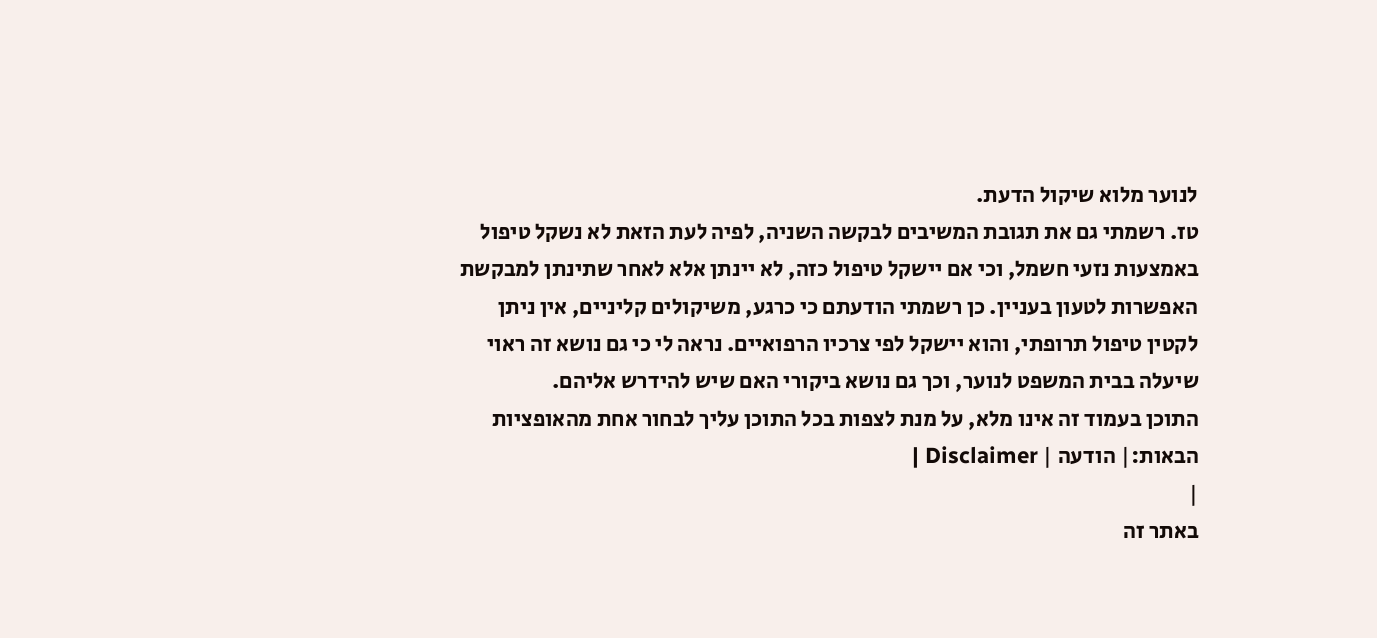לנוער מלוא שיקול הדעת.
טז. רשמתי גם את תגובת המשיבים לבקשה השניה, לפיה לעת הזאת לא נשקל טיפול באמצעות נזעי חשמל, וכי אם יישקל טיפול כזה, לא יינתן אלא לאחר שתינתן למבקשת האפשרות לטעון בעניין. כן רשמתי הודעתם כי כרגע, משיקולים קליניים, אין ניתן לקטין טיפול תרופתי, והוא יישקל לפי צרכיו הרפואיים. נראה לי כי גם נושא זה ראוי שיעלה בבית המשפט לנוער, וכך גם נושא ביקורי האם שיש להידרש אליהם.
התוכן בעמוד זה אינו מלא, על מנת לצפות בכל התוכן עליך לבחור אחת מהאופציות הבאות:| הודעה | Disclaimer |
|
באתר זה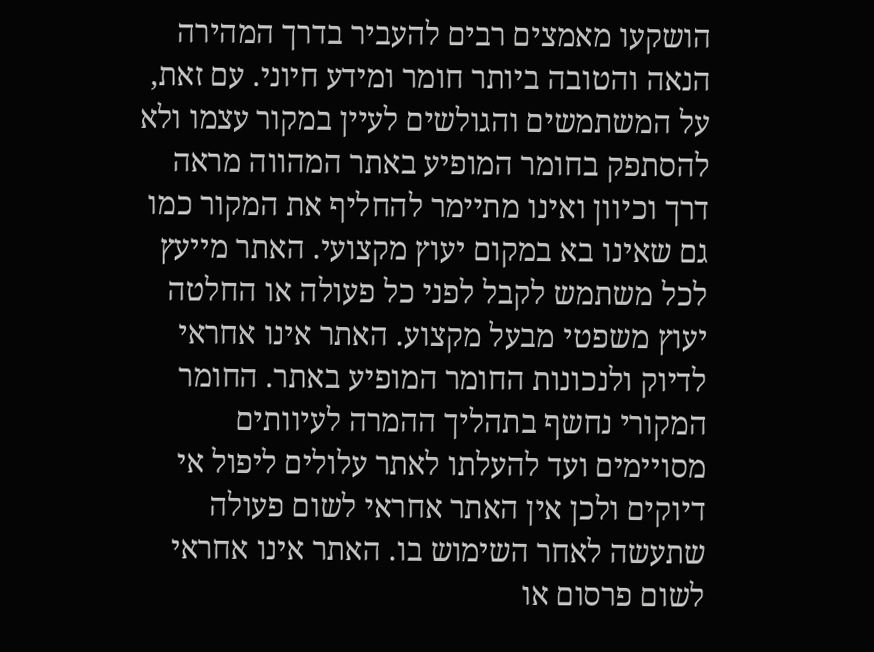הושקעו מאמצים רבים להעביר בדרך המהירה הנאה והטובה ביותר חומר ומידע חיוני. עם זאת, על המשתמשים והגולשים לעיין במקור עצמו ולא להסתפק בחומר המופיע באתר המהווה מראה דרך וכיוון ואינו מתיימר להחליף את המקור כמו גם שאינו בא במקום יעוץ מקצועי. האתר מייעץ לכל משתמש לקבל לפני כל פעולה או החלטה יעוץ משפטי מבעל מקצוע. האתר אינו אחראי לדיוק ולנכונות החומר המופיע באתר. החומר המקורי נחשף בתהליך ההמרה לעיוותים מסויימים ועד להעלתו לאתר עלולים ליפול אי דיוקים ולכן אין האתר אחראי לשום פעולה שתעשה לאחר השימוש בו. האתר אינו אחראי לשום פרסום או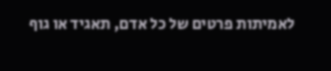לאמיתות פרטים של כל אדם, תאגיד או גוף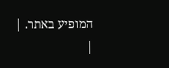המופיע באתר. |
|